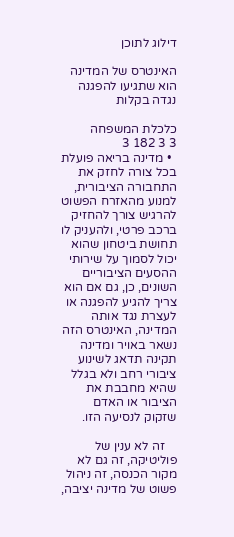דילוג לתוכן

האינטרס של המדינה הוא שתגיעו להפגנה נגדה בקלות

כלכלת המשפחה
3 3 182 3
  • מדינה בריאה פועלת בכל צורה לחזק את התחבורה הציבורית, למנוע מהאזרח הפשוט להרגיש צורך להחזיק ברכב פרטי, ולהעניק לו תחושת ביטחון שהוא יכול לסמוך על שירותי ההסעים הציבוריים השונים, כן, גם אם הוא צריך להגיע להפגנה או לעצרת נגד אותה המדינה, האינטרס הזה נשאר באויר ומדינה תקינה תדאג לשינוע ציבורי רחב ולא בגלל שהיא מחבבת את הציבור או האדם שזקוק לנסיעה הזו.

    זה לא ענין של פוליטיקה, זה גם לא מקור הכנסה, זה ניהול פשוט של מדינה יציבה,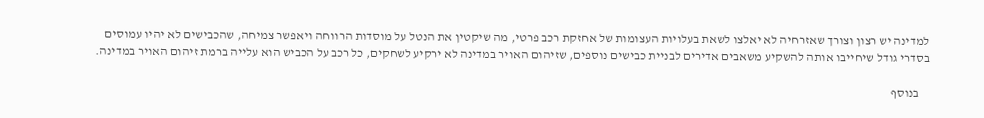למדינה יש רצון וצורך שאזרחיה לא יאלצו לשאת בעלויות העצומות של אחזקת רכב פרטי, מה שיקטין את הנטל על מוסדות הרווחה ויאפשר צמיחה, שהכבישים לא יהיו עמוסים בסדרי גודל שיחייבו אותה להשקיע משאבים אדירים לבניית כבישים נוספים, שזיהום האויר במדינה לא ירקיע לשחקים, כל רכב על הכביש הוא עלייה ברמת זיהום האויר במדינה.

    בנוסף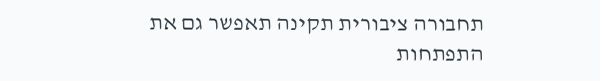תחבורה ציבורית תקינה תאפשר גם את התפתחות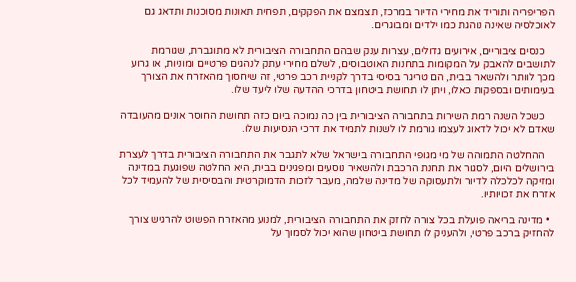הפריפריה ותוריד את מחירי הדיור במרכז, תצמצם את הפקקים, תפחית תאונות מסוכנות ותדאג גם לאוכלסיה שאינה נוהגת כמו ילדים ומבוגרים.

    כנסים ציבוריים, אירועים גדולים, עצרות ענק שבהם התחבורה הציבורית לא מתוגברת, שגורמת לתושבים להאבק על המקומות בתחנות האוטבוסים, לשלם מחירי עתק לנהגים פרטיים ומוניות, או גרוע מכך לוותר ולהשאר בבית, הם טריגר בסיסי בדרך לקניית רכב פרטי, זה שיחסוך מהאזרח את הצורך בעימותים ובספקות כאלו, ויתן לו תחושת ביטחון בדרכי ההדעה שלו ליעד שלו.

    כשכל השנה רמת השירות בתחבורה הציבורית בין כה נמוכה ביום כזה תחושת החוסר אונים מהעובדה שאדם לא יכול לדאוג לעצמו גורמת לו לשנות לתמיד את דרכי הנסיעות שלו.

    ההחלטה התמוהה של מי מגופי התחבורה בישראל שלא לתגבר את התחבורה הציבורית בדרך לעצרת בירושלים היום, לסגור את תחנת הרכבת ולהשאיר נוסעים ומפגינים בבית, היא החלטה שפוגעת במדינה ומזיקה לכלכלה לדיור ולתעסוקה של מדינה שלמה, מעבר לזכות הדמוקרטית והבסיסית של להעמיד לכל אזרח את זכויותיו.

  • מדינה בריאה פועלת בכל צורה לחזק את התחבורה הציבורית, למנוע מהאזרח הפשוט להרגיש צורך להחזיק ברכב פרטי, ולהעניק לו תחושת ביטחון שהוא יכול לסמוך על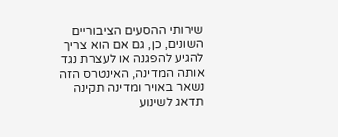שירותי ההסעים הציבוריים השונים, כן, גם אם הוא צריך להגיע להפגנה או לעצרת נגד אותה המדינה, האינטרס הזה נשאר באויר ומדינה תקינה תדאג לשינוע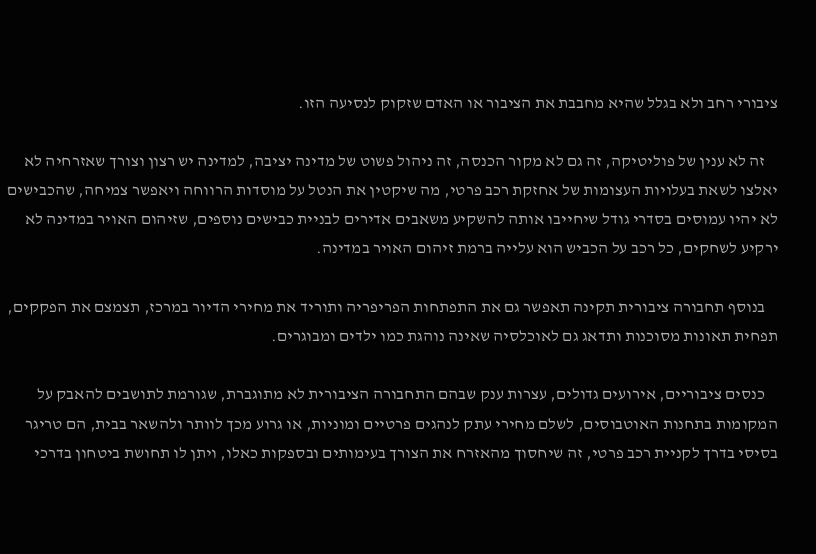ציבורי רחב ולא בגלל שהיא מחבבת את הציבור או האדם שזקוק לנסיעה הזו.

    זה לא ענין של פוליטיקה, זה גם לא מקור הכנסה, זה ניהול פשוט של מדינה יציבה, למדינה יש רצון וצורך שאזרחיה לא יאלצו לשאת בעלויות העצומות של אחזקת רכב פרטי, מה שיקטין את הנטל על מוסדות הרווחה ויאפשר צמיחה, שהכבישים לא יהיו עמוסים בסדרי גודל שיחייבו אותה להשקיע משאבים אדירים לבניית כבישים נוספים, שזיהום האויר במדינה לא ירקיע לשחקים, כל רכב על הכביש הוא עלייה ברמת זיהום האויר במדינה.

    בנוסף תחבורה ציבורית תקינה תאפשר גם את התפתחות הפריפריה ותוריד את מחירי הדיור במרכז, תצמצם את הפקקים, תפחית תאונות מסוכנות ותדאג גם לאוכלסיה שאינה נוהגת כמו ילדים ומבוגרים.

    כנסים ציבוריים, אירועים גדולים, עצרות ענק שבהם התחבורה הציבורית לא מתוגברת, שגורמת לתושבים להאבק על המקומות בתחנות האוטבוסים, לשלם מחירי עתק לנהגים פרטיים ומוניות, או גרוע מכך לוותר ולהשאר בבית, הם טריגר בסיסי בדרך לקניית רכב פרטי, זה שיחסוך מהאזרח את הצורך בעימותים ובספקות כאלו, ויתן לו תחושת ביטחון בדרכי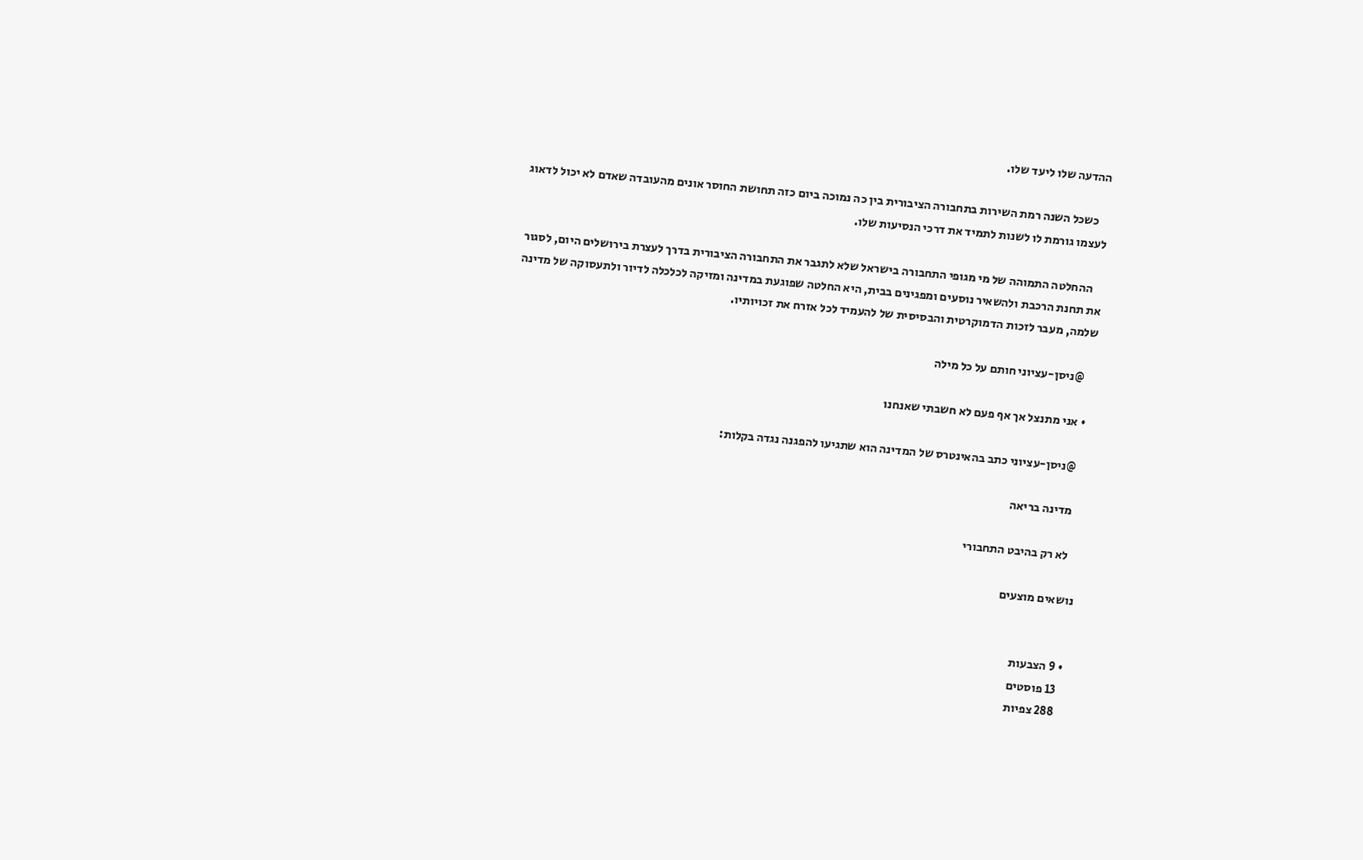ההדעה שלו ליעד שלו.

    כשכל השנה רמת השירות בתחבורה הציבורית בין כה נמוכה ביום כזה תחושת החוסר אונים מהעובדה שאדם לא יכול לדאוג לעצמו גורמת לו לשנות לתמיד את דרכי הנסיעות שלו.

    ההחלטה התמוהה של מי מגופי התחבורה בישראל שלא לתגבר את התחבורה הציבורית בדרך לעצרת בירושלים היום, לסגור את תחנת הרכבת ולהשאיר נוסעים ומפגינים בבית, היא החלטה שפוגעת במדינה ומזיקה לכלכלה לדיור ולתעסוקה של מדינה שלמה, מעבר לזכות הדמוקרטית והבסיסית של להעמיד לכל אזרח את זכויותיו.

    @ניסן-עציוני חותם על כל מילה

  • אני מתנצל אך אף פעם לא חשבתי שאנחנו

    @ניסן-עציוני כתב בהאינטרס של המדינה הוא שתגיעו להפגנה נגדה בקלות:

    מדינה בריאה

    לא רק בהיבט התחבורי

נושאים מוצעים


  • 9 הצבעות
    13 פוסטים
    288 צפיות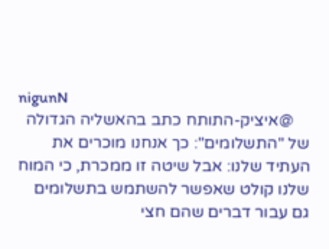nigunN
    @איציק-התותח כתב בהאשליה הגדולה של "התשלומים": כך אנחנו מוכרים את העתיד שלנו: אבל שיטה זו ממכרת, כי המוח שלנו קולט שאפשר להשתמש בתשלומים גם עבור דברים שהם חצי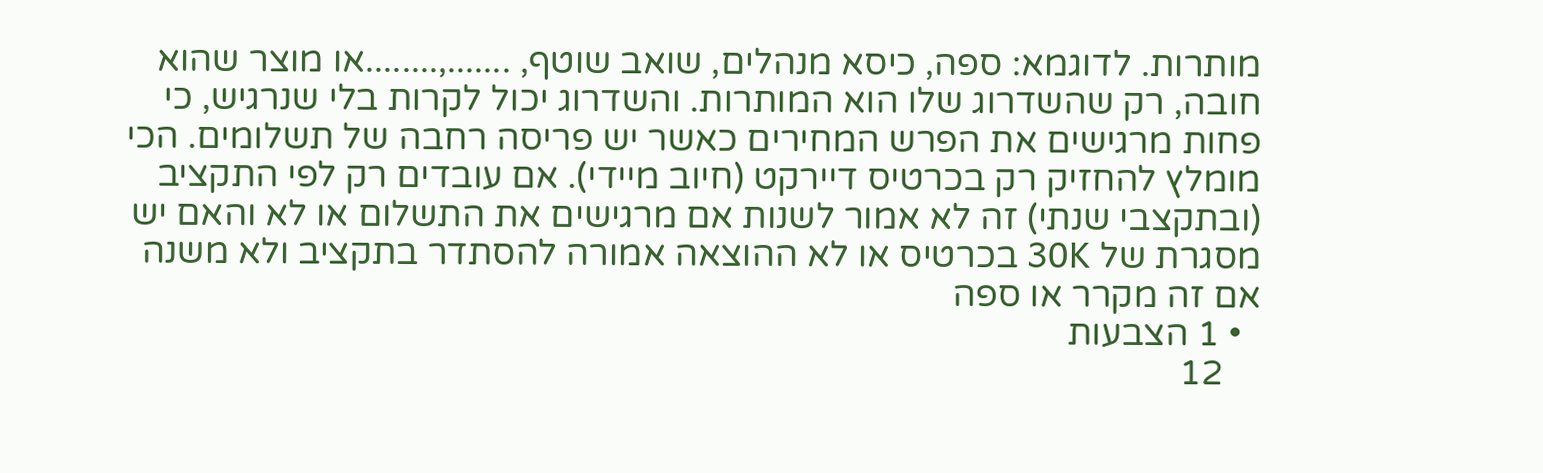מותרות. לדוגמא: ספה, כיסא מנהלים, שואב שוטף, .......,........או מוצר שהוא חובה, רק שהשדרוג שלו הוא המותרות. והשדרוג יכול לקרות בלי שנרגיש, כי פחות מרגישים את הפרש המחירים כאשר יש פריסה רחבה של תשלומים. הכי מומלץ להחזיק רק בכרטיס דיירקט (חיוב מיידי). אם עובדים רק לפי התקציב (ובתקצבי שנתי) זה לא אמור לשנות אם מרגישים את התשלום או לא והאם יש מסגרת של 30K בכרטיס או לא ההוצאה אמורה להסתדר בתקציב ולא משנה אם זה מקרר או ספה
  • 1 הצבעות
    12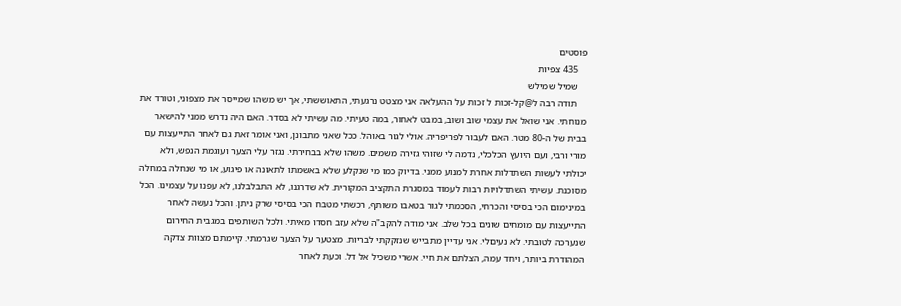פוסטים
    435 צפיות
    שמיל שמילש
    תודה רבה ל@קל-זכות ל זכות על ההעלאה אני מצטט נרגעתי, התאוששתי, אך יש משהו שמייסר את מצפוני, וטורד את מנוחתי. אני שואל את עצמי שוב ושוב, במבט לאחור, במה טעיתי. מה עשיתי לא בסדר. האם היה נדרש ממני להישאר בבית של ה-80 מטר. האם לעבור לפריפריה. אולי לגור באוהל. ככל שאני מתבונן, ואני אומר זאת גם לאחר התייעצות עם מורי ורבי, ועם היועץ הכלכלי, נדמה לי שזוהי גזירה משמים. משהו שלא בבחירתי. נגזר עלי הצער ועוגמת הנפש, ולא יכולתי לעשות השתדלות אחרת למנוע ממני. בדיוק כמו מי שנקלע שלא באשמתו לתאונה או פיגוע, או מי שנחלה במחלה מסוכנת. עשיתי השתדלויות רבות לעמוד במסגרת התקציב המקורית. לא שדרגנו, לא התבלבלנו, לא עפנו על עצמינו. הכל במינימום הכי בסיסי והכרחי, הסכמתי לגור בטאבו משותף, רכשתי מטבח הכי בסיסי שרק ניתן. והכל נעשה לאחר התייעצות עם מומחים שונים בכל שלב. אני מודה להקב"ה שלא עזב חסדו מאיתי. ולכל השותפים במגבית החירום שנערכה לטובתי. לא נעיםלי. אני עדיין מתבייש שנזקקתי לבריות. מצטער על הצער שגרמתי. קיימתם מצוות צדקה המהודרת ביותר, ויחד עמה, הצלתם את חיי. אשרי משכיל אל דל. וכעת לאחר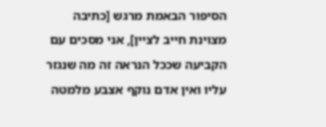הסיפור הבאמת מרגש [כתיבה מצוינת חייב לציין], אני מסכים עם הקביעה שככל הנראה זה מה שנגזר עליו ואין אדם נוקף אצבע מלמטה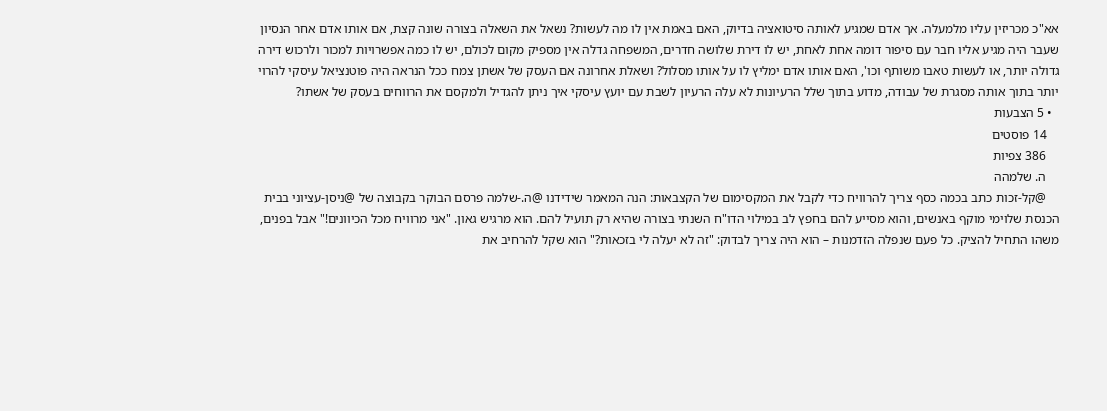אא"כ מכריזין עליו מלמעלה. אך אדם שמגיע לאותה סיטואציה בדיוק, האם באמת אין לו מה לעשות? נשאל את השאלה בצורה שונה קצת, אם אותו אדם אחר הנסיון שעבר היה מגיע אליו חבר עם סיפור דומה אחת לאחת, יש לו דירת שלושה חדרים, המשפחה גדלה אין מספיק מקום לכולם, יש לו כמה אפשרויות למכור ולרכוש דירה גדולה יותר, או לעשות טאבו משותף וכו', האם אותו אדם ימליץ לו על אותו מסלול? ושאלת אחרונה אם העסק של אשתן צמח ככל הנראה היה פוטנציאל עיסקי להרוי יותר בתוך אותה מסגרת של עבודה, מדוע בתוך שלל הרעיונות לא עלה הרעיון לשבת עם יועץ עיסקי איך ניתן להגדיל ולמקסם את הרווחים בעסק של אשתו?
  • 5 הצבעות
    14 פוסטים
    386 צפיות
    ה. שלמהה
    @קל-זכות כתב בכמה כסף צריך להרוויח כדי לקבל את המקסימום של הקצבאות: הנה המאמר שידידנו @ה.-שלמה פרסם הבוקר בקבוצה של @ניסן-עציוני בבית הכנסת שלוימי מוקף באנשים, והוא מסייע להם בחפץ לב במילוי הדו"ח השנתי בצורה שהיא רק תועיל להם. הוא מרגיש גאון. "אני מרוויח מכל הכיוונים!" אבל בפנים, משהו התחיל להציק. כל פעם שנפלה הזדמנות – הוא היה צריך לבדוק: "זה לא יעלה לי בזכאות?" הוא שקל להרחיב את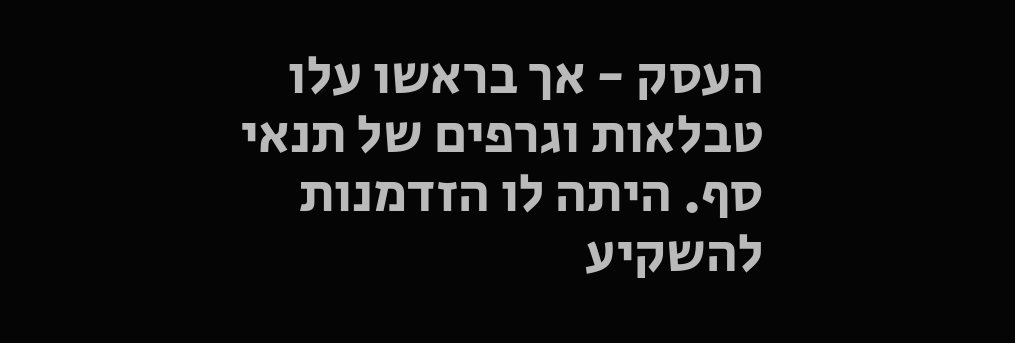העסק - אך בראשו עלו טבלאות וגרפים של תנאי סף. היתה לו הזדמנות להשקיע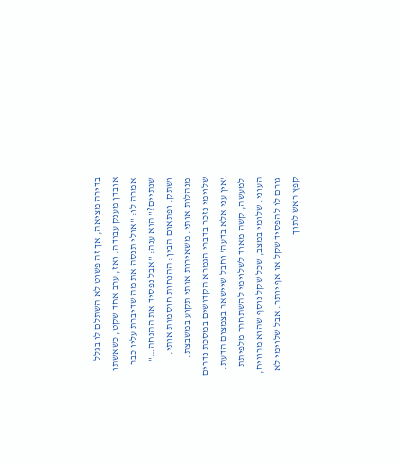בדירה מציאה, אך זה פשוט לא השתלם לו בגלל אובדן מענק עבודה. ואז, ערב אחד שקט, כשאשתו אמרה לו: "אולי תנסה את מה שדיברת עליו כבר שנתיים?" הוא ענה: "אבל נפסיד את ההנחה…" ושתק. ופתאום הבין: ההנחות חוסמות אותי. מנהלות אותי. משאירות אותי תקוע במשבצת. שלוימי נזכר בדברי הגמרא הקדושים במסכת נדרים 'אין עני אלא בדעה' וחבל שיישאר בצמצום הדעת. למעשה, קשה מאוד לשלוימי להשתחרר מלפיתת העוני. שלומי במצב, שכל שקל נוסף שהוא מרוויח, גורם לו להפסיד שקל או אף יותר. אבל שלוימי לא קפץ ראש לתוך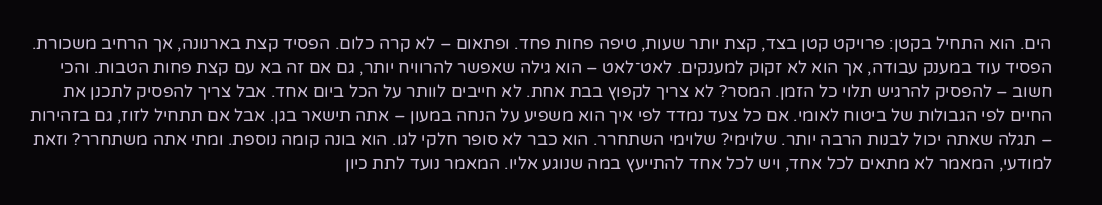הים. הוא התחיל בקטן: פרויקט קטן בצד, קצת יותר שעות, טיפה פחות פחד. ופתאום – לא קרה כלום. הפסיד קצת בארנונה, אך הרחיב משכורת. הפסיד עוד במענק עבודה, אך הוא לא זקוק למענקים. לאט־לאט – הוא גילה שאפשר להרוויח יותר, גם אם זה בא עם קצת פחות הטבות. והכי חשוב – להפסיק להרגיש תלוי כל הזמן. המסר? לא צריך לקפוץ בבת אחת. לא חייבים לוותר על הכל ביום אחד. אבל צריך להפסיק לתכנן את החיים לפי הגבולות של ביטוח לאומי. אם כל צעד נמדד לפי איך הוא משפיע על הנחה במעון – אתה תישאר בגן. אבל אם תתחיל לזוז, גם בזהירות – תגלה שאתה יכול לבנות הרבה יותר. שלוימי? שלוימי השתחרר. הוא כבר לא סופר חלקי לגו. הוא בונה קומה נוספת. ומתי אתה משתחרר? וזאת למודעי, המאמר לא מתאים לכל אחד, ויש לכל אחד להתייעץ במה שנוגע אליו. המאמר נועד לתת כיון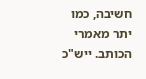חשיבה, כמו יתר מאמרי הכותב. ייש"כ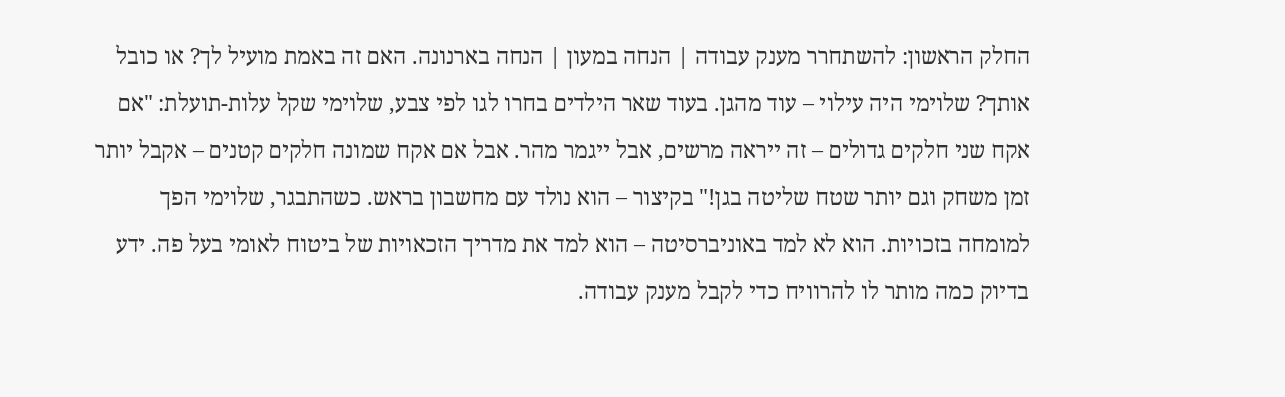החלק הראשון: להשתחרר מענק עבודה | הנחה במעון | הנחה בארנונה. האם זה באמת מועיל לך? או כובל אותך? שלוימי היה עילוי – עוד מהגן. בעוד שאר הילדים בחרו לגו לפי צבע, שלוימי שקל עלות-תועלת: "אם אקח שני חלקים גדולים – זה ייראה מרשים, אבל ייגמר מהר. אבל אם אקח שמונה חלקים קטנים – אקבל יותר זמן משחק וגם יותר שטח שליטה בגן!" בקיצור – הוא נולד עם מחשבון בראש. כשהתבגר, שלוימי הפך למומחה בזכויות. הוא לא למד באוניברסיטה – הוא למד את מדריך הזכאויות של ביטוח לאומי בעל פה. ידע בדיוק כמה מותר לו להרוויח כדי לקבל מענק עבודה.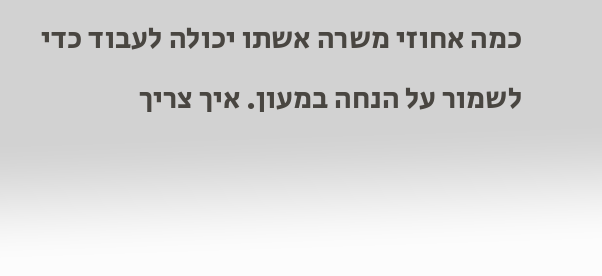כמה אחוזי משרה אשתו יכולה לעבוד כדי לשמור על הנחה במעון. איך צריך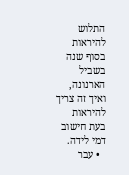התלוש להיראות בסוף שנה בשביל הארנונה, ואיך זה צריך להיראות בעת חישוב דמי לידה.
  • עבר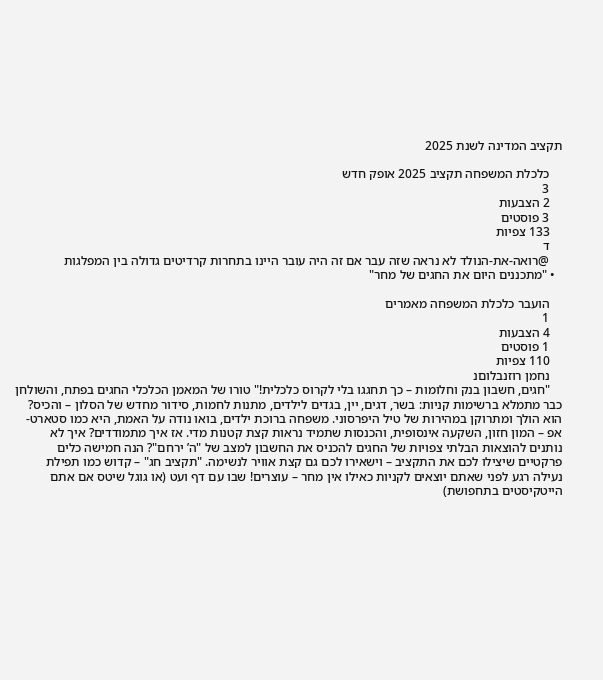תקציב המדינה לשנת 2025

    כלכלת המשפחה תקציב 2025 אופק חדש
    3
    2 הצבעות
    3 פוסטים
    133 צפיות
    ד
    @רואה-את-הנולד לא נראה שזה עבר אם זה היה עובר היינו בתחרות קרדיטים גדולה בין המפלגות
  • "מתכננים היום את החגים של מחר"

    הועבר כלכלת המשפחה מאמרים
    1
    4 הצבעות
    1 פוסטים
    110 צפיות
    נחמן רוזנבלוםנ
    "חגים, חשבון בנק וחלומות – כך תחגגו בלי לקרוס כלכלית!" טורו של המאמן הכלכלי החגים בפתח, והשולחן כבר מתמלא ברשימות קניות: בשר, דגים, יין, בגדים לילדים, מתנות לחמות, סידור מחדש של הסלון – והכיס? הוא הולך ומתרוקן במהירות של טיל היפרסוני. משפחה ברוכת ילדים, בואו נודה על האמת, היא כמו סטארט-אפ – המון חזון, השקעה אינסופית, והכנסות שתמיד נראות קצת קטנות מדי. אז איך מתמודדים? איך לא נותנים להוצאות הבלתי צפויות של החגים להכניס את החשבון למצב של "ה’ ירחם"? הנה חמישה כלים פרקטיים שיצילו לכם את התקציב – וישאירו לכם גם קצת אוויר לנשימה. "תקציב חג" – קדוש כמו תפילת נעילה רגע לפני שאתם יוצאים לקניות כאילו אין מחר – עוצרים! שבו עם דף ועט (או גוגל שיטס אם אתם הייטקיסטים בתחפושת)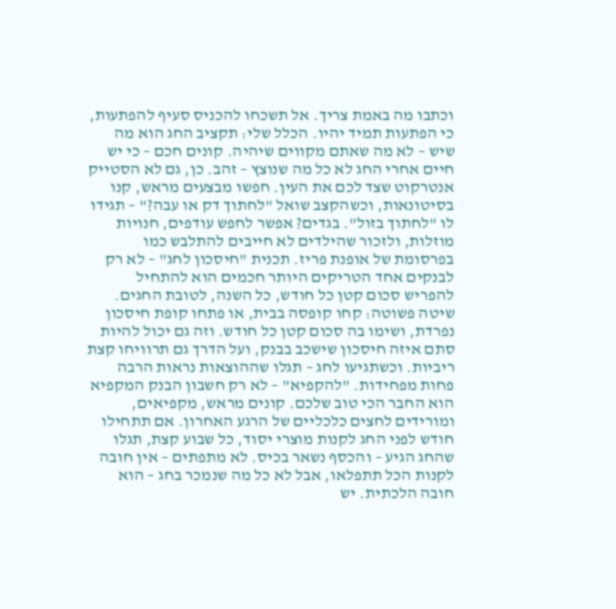וכתבו מה באמת צריך. אל תשכחו להכניס סעיף להפתעות, כי הפתעות תמיד יהיו. הכלל שלי: תקציב החג הוא מה שיש – לא מה שאתם מקווים שיהיה. קונים חכם – כי יש חיים אחרי החג לא כל מה שנוצץ – זהב. כן, גם לא הסטייק אנטרקוט שצד לכם את העין. חפשו מבצעים מראש, קנו בסיטונאות, וכשהקצב שואל "לחתוך דק או עבה?" – תגידו לו "לחתוך בזול". בגדים? אפשר לחפש עודפים, חנויות מוזלות, ולזכור שהילדים לא חייבים להתלבש כמו בפרסומת של אופנת פריז. תכנית "חיסכון לחג" – לא רק לבנקים אחד הטריקים היותר חכמים הוא להתחיל להפריש סכום קטן כל חודש, כל השנה, לטובת החגים. שיטה פשוטה: קחו קופסה בבית, או פתחו קופת חיסכון נפרדת, ושימו בה סכום קטן כל חודש. וזה גם יכול להיות סתם איזה חיסכון שישכב בבנק, ועל הדרך גם תרוויחו קצת ריביות. וכשתגיעו לחג – תגלו שההוצאות נראות הרבה פחות מפחידות. "להקפיא" – לא רק חשבון הבנק המקפיא הוא החבר הכי טוב שלכם. קונים מראש, מקפיאים, ומורידים לחצים כלכליים של הרגע האחרון. אם תתחילו חודש לפני החג לקנות מוצרי יסוד, כל שבוע קצת, תגלו שהחג הגיע – והכסף נשאר בכיס. לא מתפתים – אין חובה לקנות הכל תתפלאו, אבל לא כל מה שנמכר בחג – הוא חובה הלכתית. יש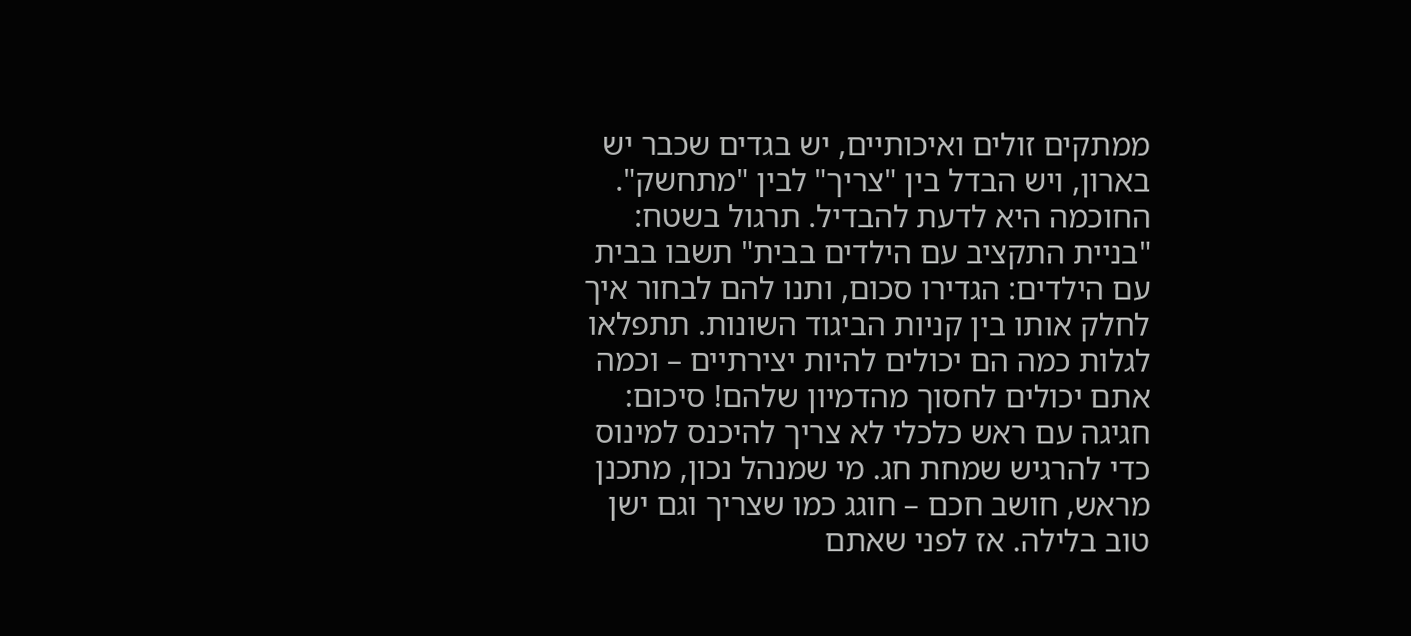ממתקים זולים ואיכותיים, יש בגדים שכבר יש בארון, ויש הבדל בין "צריך" לבין "מתחשק". החוכמה היא לדעת להבדיל. תרגול בשטח: "בניית התקציב עם הילדים בבית" תשבו בבית עם הילדים: הגדירו סכום, ותנו להם לבחור איך לחלק אותו בין קניות הביגוד השונות. תתפלאו לגלות כמה הם יכולים להיות יצירתיים – וכמה אתם יכולים לחסוך מהדמיון שלהם! סיכום: חגיגה עם ראש כלכלי לא צריך להיכנס למינוס כדי להרגיש שמחת חג. מי שמנהל נכון, מתכנן מראש, חושב חכם – חוגג כמו שצריך וגם ישן טוב בלילה. אז לפני שאתם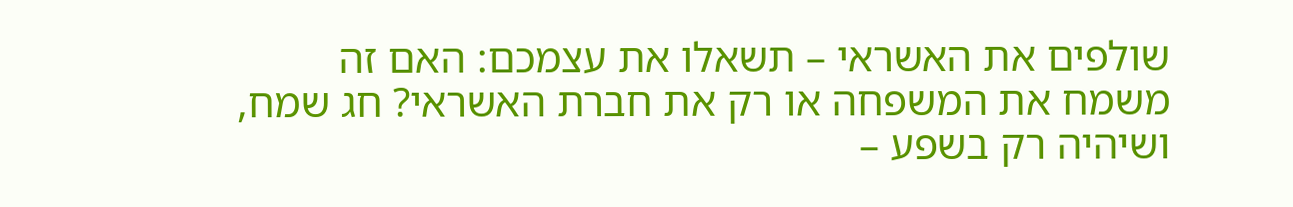שולפים את האשראי – תשאלו את עצמכם: האם זה משמח את המשפחה או רק את חברת האשראי? חג שמח, ושיהיה רק בשפע –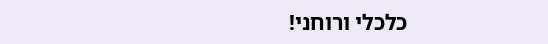כלכלי ורוחני!